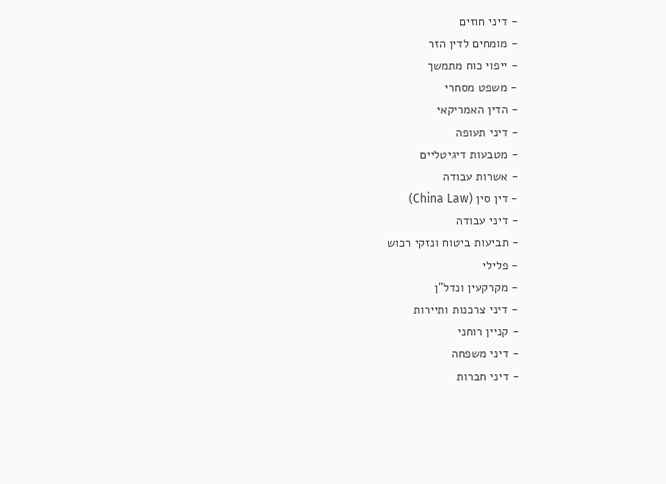- דיני חוזים
- מומחים לדין הזר
- ייפוי כוח מתמשך
- משפט מסחרי
- הדין האמריקאי
- דיני תעופה
- מטבעות דיגיטליים
- אשרות עבודה
- דין סין (China Law)
- דיני עבודה
- תביעות ביטוח ונזקי רכוש
- פלילי
- מקרקעין ונדל"ן
- דיני צרכנות ותיירות
- קניין רוחני
- דיני משפחה
- דיני חברות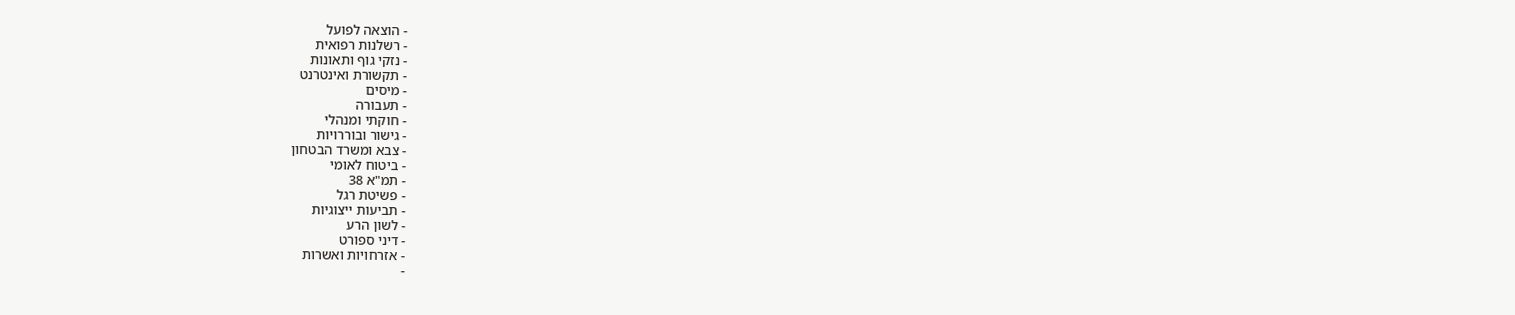- הוצאה לפועל
- רשלנות רפואית
- נזקי גוף ותאונות
- תקשורת ואינטרנט
- מיסים
- תעבורה
- חוקתי ומנהלי
- גישור ובוררויות
- צבא ומשרד הבטחון
- ביטוח לאומי
- תמ"א 38
- פשיטת רגל
- תביעות ייצוגיות
- לשון הרע
- דיני ספורט
- אזרחויות ואשרות
-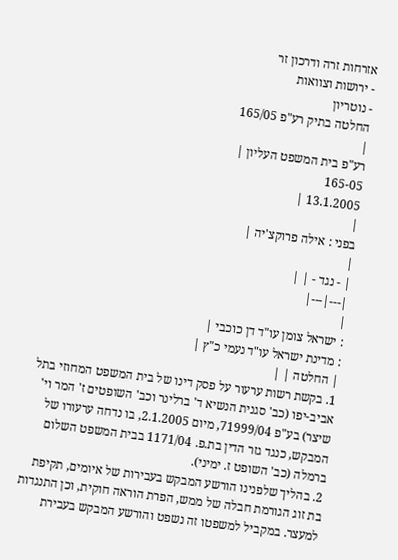אזרחות זרה ודרכון זר
- ירושות וצוואות
- נוטריון
החלטה בתיק רע"פ 165/05
|
רע"פ בית המשפט העליון |
165-05
13.1.2005 |
|
בפני : אילה פרוקצ'יה |
|
| - נגד - | |
|---|---|
|
: ישראל צומן עו"ד דן כוכבי |
: מדינת ישראל עו"ד נעמי כ"ץ |
| החלטה | |
1. בקשת רשות ערעור על פסק דינו של בית המשפט המחוזי בתל אביב-יפו (כב' סגנית הנשיא ד' ברלינר וכב' השופטים ז' המר וי' שיצר) בע"פ 71999/04, מיום 2.1.2005, בו נדחה ערעורו של המבקש, כנגד גזר הדין בת.פ. 1171/04 בבית המשפט השלום ברמלה (כב' השופט ז. ימיני).
2. בהליך שלפנינו הורשע המבקש בעבירות של איומים, תקיפת בת זוג הגורמת חבלה של ממש, הפרת הוראה חוקית, וכן התנגדות למעצר. במקביל למשפטו זה נשפט והורשע המבקש בעבירת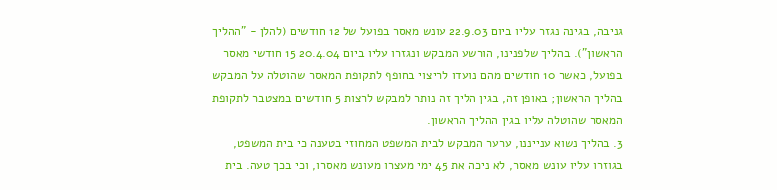גניבה, בגינה נגזר עליו ביום 22.9.03 עונש מאסר בפועל של 12 חודשים (להלן - "ההליך הראשון"). בהליך שלפנינו, הורשע המבקש ונגזרו עליו ביום 20.4.04 15 חודשי מאסר בפועל, כאשר 10 חודשים מהם נועדו לריצוי בחופף לתקופת המאסר שהוטלה על המבקש בהליך הראשון; באופן זה, בגין הליך זה נותר למבקש לרצות 5 חודשים במצטבר לתקופת המאסר שהוטלה עליו בגין ההליך הראשון.
3. בהליך נשוא ענייננו, ערער המבקש לבית המשפט המחוזי בטענה כי בית המשפט, בגוזרו עליו עונש מאסר, לא ניכה את 45 ימי מעצרו מעונש מאסרו, וכי בכך טעה. בית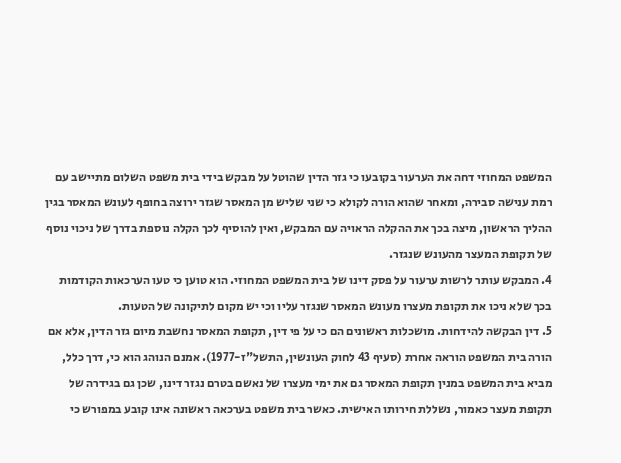המשפט המחוזי דחה את הערעור בקובעו כי גזר הדין שהוטל על מבקש בידי בית משפט השלום מתיישב עם רמת ענישה סבירה, ומאחר שהוא הורה לקולא כי שני שליש מן המאסר שגזר ירוצה בחופף לעונש המאסר בגין ההליך הראשון, מיצה בכך את ההקלה הראויה עם המבקש, ואין להוסיף לכך הקלה נוספת בדרך של ניכוי נוסף של תקופת המעצר מהעונש שנגזר.
4. המבקש עותר לרשות ערעור על פסק דינו של בית המשפט המחוזי. הוא טוען כי טעו הערכאות הקודמות בכך שלא ניכו את תקופת מעצרו מעונש המאסר שנגזר עליו וכי יש מקום לתיקונה של הטעות.
5. דין הבקשה להידחות. מושכלות ראשונים הם כי על פי דין, תקופת המאסר נחשבת מיום גזר הדין, אלא אם הורה בית המשפט הוראה אחרת (סעיף 43 לחוק העונשין, התשל"ז-1977). אמנם הנוהג הוא כי, דרך כלל, מביא בית המשפט במנין תקופת המאסר גם את ימי מעצרו של נאשם בטרם נגזר דינו, שכן גם בגידרה של תקופת מעצר כאמור, נשללת חירותו האישית. כאשר בית משפט בערכאה ראשונה אינו קובע במפורש כי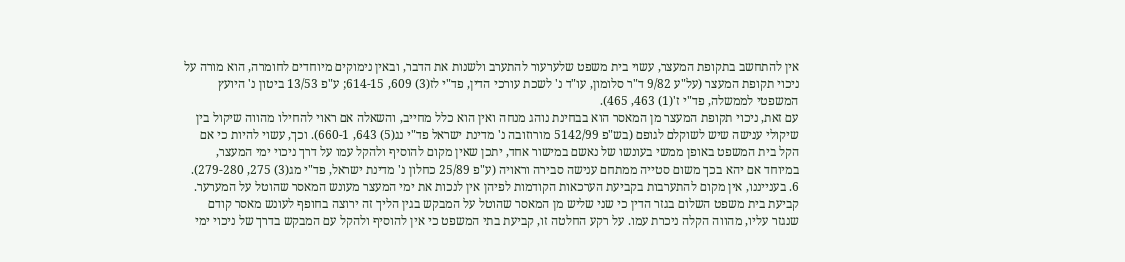אין להתחשב בתקופת המעצר, עשוי בית משפט שלערעור להתערב ולשנות את הדבר, ובאין נימוקים מיוחדים לחומרה, הוא מורה על ניכוי תקופת המעצר (על"ע 9/82 ד"ר סלומון, עו"ד נ' לשכת עורכי הדין, פד"י לז(3) 609, 614-15; ע"פ 13/53 ביטון נ' היועץ המשפטי לממשלה, פד"י ז'(1) 463, 465).
עם זאת, ניכוי תקופת המעצר מן המאסר הוא בבחינת נוהג מנחה ואין הוא כלל מחייב, והשאלה אם ראוי להחילו מהווה שיקול בין שיקולי ענישה שיש לשוקלם לגופם (בש"פ 5142/99 מורוזובה נ' מדינת ישראל פד"י נג(5) 643, 660-1). וכך, עשוי להיות כי אם הקל בית המשפט באופן ממשי בעונשו של נאשם במישור אחד, יתכן שאין מקום להוסיף ולהקל עמו על דרך ניכוי ימי המעצר, במיוחד אם יהא בכך משום סטייה ממתחם ענישה סבירה וראויה (ע"פ 25/89 כחלון נ' מדינת ישראל, פד"י מג(3) 275, 279-280).
6. בענייננו, אין מקום להתערבות בקביעת הערכאות הקודמות לפיהן אין לנכות את ימי המעצר מעונש המאסר שהוטל על המערער. קביעת בית משפט השלום בגזר הדין כי שני שליש מן המאסר שהוטל על המבקש בגין הליך זה ירוצה בחופף לעונש מאסר קודם שנגזר עליו, מהווה הקלה ניכרת עמו. על רקע החלטה זו, קביעת בתי המשפט כי אין להוסיף ולהקל עם המבקש בדרך של ניכוי ימי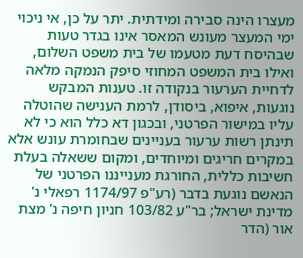מעצרו הינה סבירה ומידתית. יתר על כן, אי ניכוי ימי המעצר מעונש המאסר אינו בגדר טעות שבהיסח דעת מטעמו של בית משפט השלום, ואילו בית המשפט המחוזי סיפק הנמקה מלאה לדחיית הערעור בנקודה זו. טענות המבקש נוגעות, איפוא, ביסודן, לרמת הענישה שהוטלה עליו במישור הפרטני, ובכגון דא כלל הוא כי לא תינתן רשות ערעור בעניינים שבחומרת עונש אלא במקרים חריגים ומיוחדים, ומקום ששאלה בעלת חשיבות כללית, החורגת מענייננו הפרטני של הנאשם נוגעת בדבר (רע"פ 1174/97 רפאלי נ' מדינת ישראל; בר"ע 103/82 חניון חיפה נ' מצת אור (הדר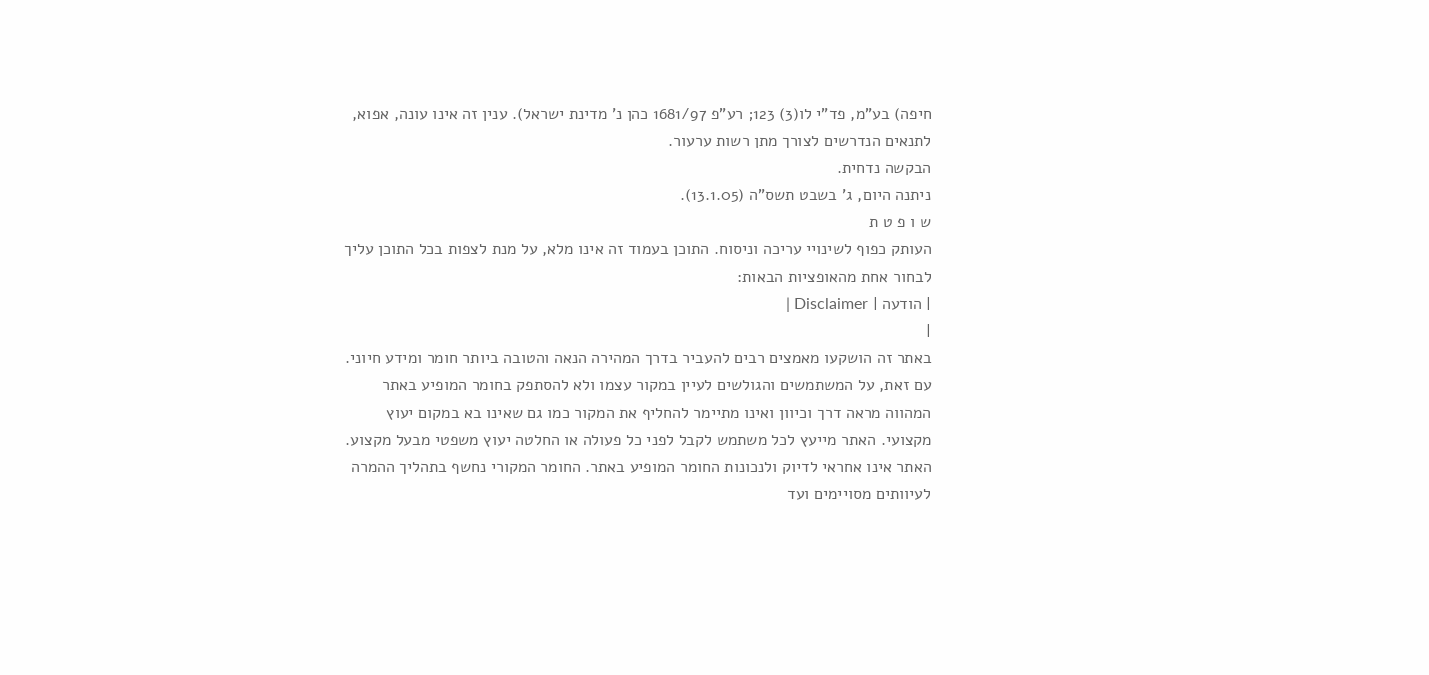חיפה) בע"מ, פד"י לו(3) 123; רע"פ 1681/97 כהן נ' מדינת ישראל). ענין זה אינו עונה, אפוא, לתנאים הנדרשים לצורך מתן רשות ערעור.
הבקשה נדחית.
ניתנה היום, ג' בשבט תשס"ה (13.1.05).
ש ו פ ט ת
העותק כפוף לשינויי עריכה וניסוח. התוכן בעמוד זה אינו מלא, על מנת לצפות בכל התוכן עליך לבחור אחת מהאופציות הבאות:
| הודעה | Disclaimer |
|
באתר זה הושקעו מאמצים רבים להעביר בדרך המהירה הנאה והטובה ביותר חומר ומידע חיוני. עם זאת, על המשתמשים והגולשים לעיין במקור עצמו ולא להסתפק בחומר המופיע באתר המהווה מראה דרך וכיוון ואינו מתיימר להחליף את המקור כמו גם שאינו בא במקום יעוץ מקצועי. האתר מייעץ לכל משתמש לקבל לפני כל פעולה או החלטה יעוץ משפטי מבעל מקצוע. האתר אינו אחראי לדיוק ולנכונות החומר המופיע באתר. החומר המקורי נחשף בתהליך ההמרה לעיוותים מסויימים ועד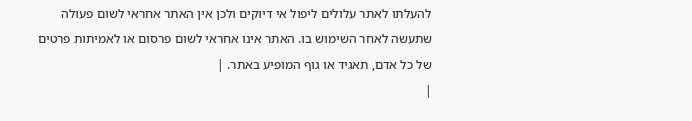להעלתו לאתר עלולים ליפול אי דיוקים ולכן אין האתר אחראי לשום פעולה שתעשה לאחר השימוש בו. האתר אינו אחראי לשום פרסום או לאמיתות פרטים של כל אדם, תאגיד או גוף המופיע באתר. |
|